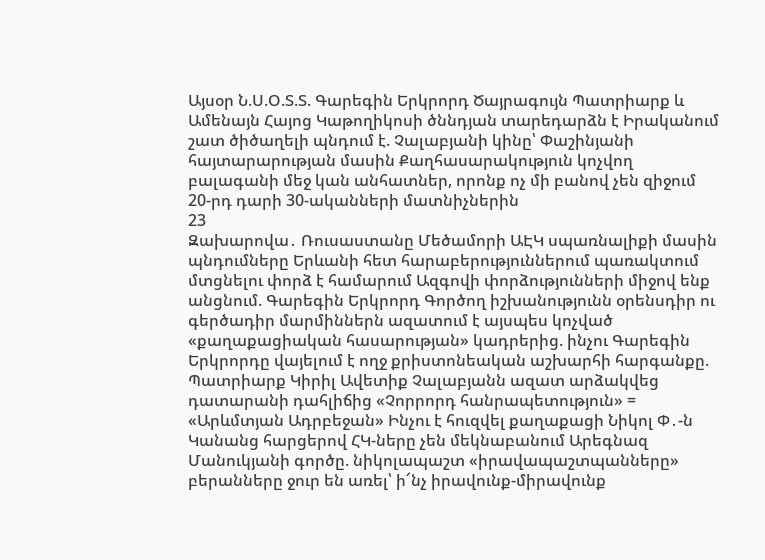Այսօր Ն.Ս.Օ.Տ.Տ. Գարեգին Երկրորդ Ծայրագույն Պատրիարք և Ամենայն Հայոց Կաթողիկոսի ծննդյան տարեդարձն է Իրականում շատ ծիծաղելի պնդում է. Չալաբյանի կինը՝ Փաշինյանի հայտարարության մասին Քաղհասարակություն կոչվող բալագանի մեջ կան անհատներ, որոնք ոչ մի բանով չեն զիջում 20-րդ դարի 30-ականների մատնիչներին
23
Զախարովա․ Ռուսաստանը Մեծամորի ԱԷԿ սպառնալիքի մասին պնդումները Երևանի հետ հարաբերություններում պառակտում մտցնելու փորձ է համարում Ազգովի փորձությունների միջով ենք անցնում. Գարեգին Երկրորդ Գործող իշխանությունն օրենսդիր ու գերծադիր մարմիններն ազատում է այսպես կոչված «քաղաքացիական հասարության» կադրերից. ինչու Գարեգին Երկրորդը վայելում է ողջ քրիստոնեական աշխարհի հարգանքը. Պատրիարք Կիրիլ Ավետիք Չալաբյանն ազատ արձակվեց դատարանի դահլիճից «Չորրորդ հանրապետություն» = «Արևմտյան Ադրբեջան» Ինչու է հուզվել քաղաքացի Նիկոլ Փ․-ն Կանանց հարցերով ՀԿ-ները չեն մեկնաբանում Արեգնազ Մանուկյանի գործը. նիկոլապաշտ «իրավապաշտպանները» բերանները ջուր են առել՝ ի՜նչ իրավունք-միրավունք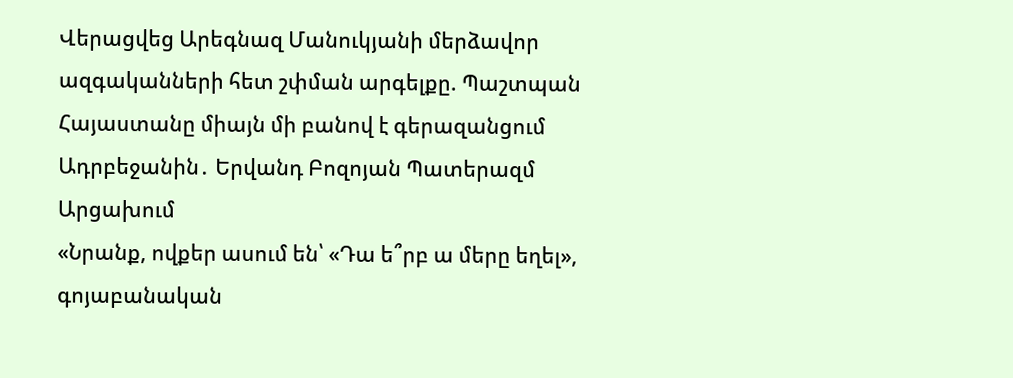Վերացվեց Արեգնազ Մանուկյանի մերձավոր ազգականների հետ շփման արգելքը. Պաշտպան Հայաստանը միայն մի բանով է գերազանցում Ադրբեջանին․ Երվանդ Բոզոյան Պատերազմ Արցախում
«Նրանք, ովքեր ասում են՝ «Դա ե՞րբ ա մերը եղել», գոյաբանական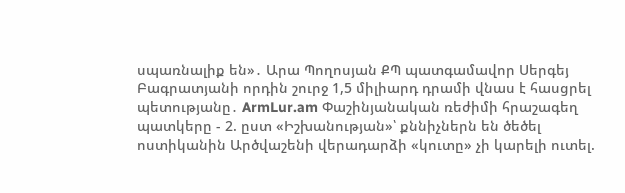սպառնալիք են»․ Արա Պողոսյան ՔՊ պատգամավոր Սերգեյ Բագրատյանի որդին շուրջ 1,5 միլիարդ դրամի վնաս է հասցրել պետությանը․ ArmLur.am Փաշինյանական ռեժիմի հրաշագեղ պատկերը - 2. ըստ «Իշխանության»՝ քննիչներն են ծեծել ոստիկանին Արծվաշենի վերադարձի «կուտը» չի կարելի ուտել.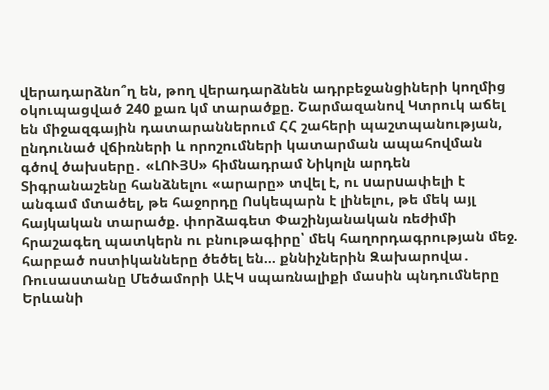վերադարձնո՞ղ են, թող վերադարձնեն ադրբեջանցիների կողմից օկուպացված 240 քառ կմ տարածքը. Շարմազանով Կտրուկ աճել են միջազգային դատարաններում ՀՀ շահերի պաշտպանության, ընդունած վճիռների և որոշումների կատարման ապահովման գծով ծախսերը․ «ԼՈՒՅՍ» հիմնադրամ Նիկոլն արդեն Տիգրանաշենը հանձնելու «արարը» տվել է, ու uարuափելի է անգամ մտածել, թե հաջորդը Ոսկեպարն է լինելու, թե մեկ այլ հայկական տարածք. փորձագետ Փաշինյանական ռեժիմի հրաշագեղ պատկերն ու բնութագիրը՝ մեկ հաղորդագրության մեջ. հարբած ոստիկանները ծեծել են... քննիչներին Զախարովա․ Ռուսաստանը Մեծամորի ԱԷԿ սպառնալիքի մասին պնդումները Երևանի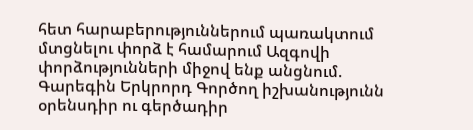հետ հարաբերություններում պառակտում մտցնելու փորձ է համարում Ազգովի փորձությունների միջով ենք անցնում. Գարեգին Երկրորդ Գործող իշխանությունն օրենսդիր ու գերծադիր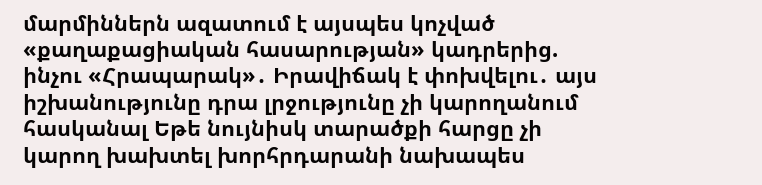մարմիններն ազատում է այսպես կոչված «քաղաքացիական հասարության» կադրերից. ինչու «Հրապարակ»․ Իրավիճակ է փոխվելու․ այս իշխանությունը դրա լրջությունը չի կարողանում հասկանալ Եթե նույնիսկ տարածքի հարցը չի կարող խախտել խորհրդարանի նախապես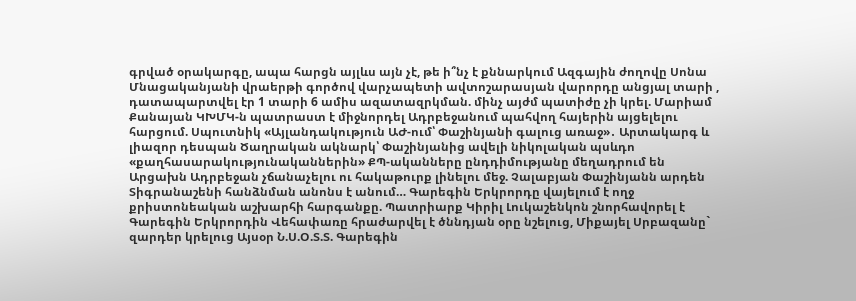գրված օրակարգը, ապա հարցն այլևս այն չէ, թե ի՞նչ է քննարկում Ազգային ժողովը Սոնա Մնացականյանի վրաերթի գործով վարչապետի ավտոշարասյան վարորդը անցյալ տարի , դատապարտվել էր 1 տարի 6 ամիս ազատազրկման. մինչ այժմ պատիժը չի կրել. Մարիամ Քանայան ԿԽՄԿ-ն պատրաստ է միջնորդել Ադրբեջանում պահվող հայերին այցելելու հարցում. Սպուտնիկ «Այլանդակություն ԱԺ-ում՝ Փաշինյանի գալուց առաջ»․ Արտակարգ և լիազոր դեսպան Ծաղրական ակնարկ՝ Փաշինյանից ավելի նիկոլական պսևդո «քաղհասարակությունականներին» ՔՊ-ականները ընդդիմությանը մեղադրում են Արցախն Ադրբեջան չճանաչելու ու հակաթուրք լինելու մեջ. Չալաբյան Փաշինյանն արդեն Տիգրանաշենի հանձնման անոնս է անում… Գարեգին Երկրորդը վայելում է ողջ քրիստոնեական աշխարհի հարգանքը. Պատրիարք Կիրիլ Լուկաշենկոն շնորհավորել է Գարեգին Երկրորդին Վեհափառը հրաժարվել է ծննդյան օրը նշելուց, Միքայել Սրբազանը` զարդեր կրելուց Այսօր Ն.Ս.Օ.Տ.Տ. Գարեգին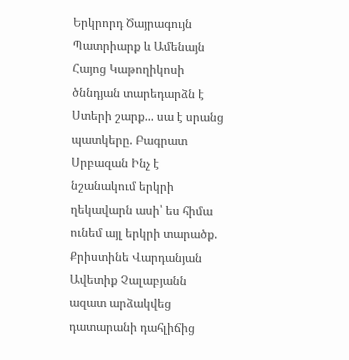Երկրորդ Ծայրագույն Պատրիարք և Ամենայն Հայոց Կաթողիկոսի ծննդյան տարեդարձն է Ստերի շարք... սա է սրանց պատկերը. Բագրատ Սրբազան Ինչ է նշանակում երկրի ղեկավարն ասի՝ ես հիմա ունեմ այլ երկրի տարածք. Քրիստինե Վարդանյան Ավետիք Չալաբյանն ազատ արձակվեց դատարանի դահլիճից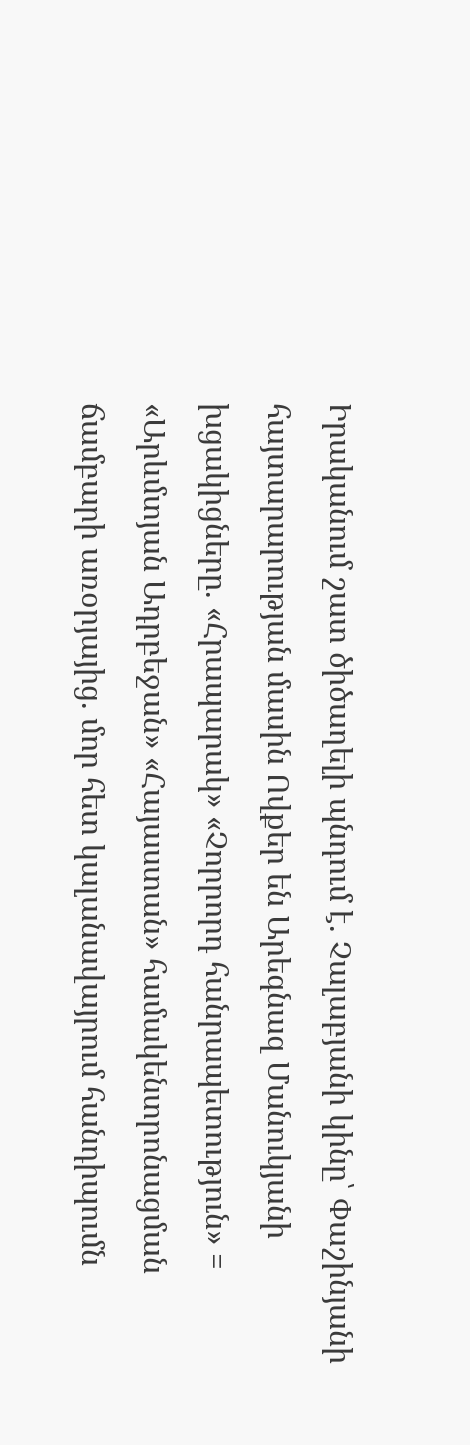Իրականում շատ ծիծաղելի պնդում է. Չալաբյանի կինը՝ Փաշինյանի հայտարարության մասին Ովքեր են Արեգնազ Մանուկյանի խցակիցները. «Հրապարակ» «Չորրորդ հանրապետություն» = «Արևմտյան Ադրբեջան» «Հայաստան» համակենտրոնացման ճամբարի առօրյայից. մոր հետ կալանավայրում հանդիպումն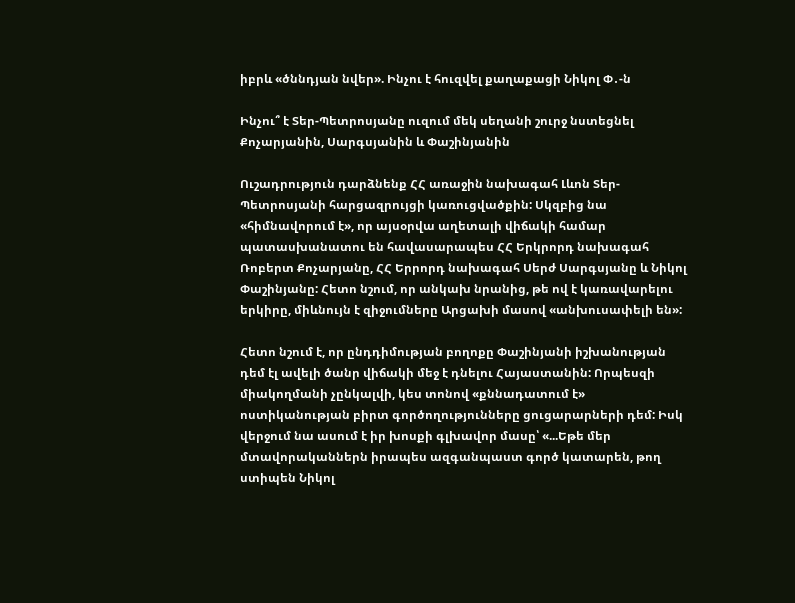իբրև «ծննդյան նվեր». Ինչու է հուզվել քաղաքացի Նիկոլ Փ․-ն

Ինչու՞ է Տեր-Պետրոսյանը ուզում մեկ սեղանի շուրջ նստեցնել Քոչարյանին, Սարգսյանին և Փաշինյանին

Ուշադրություն դարձնենք ՀՀ առաջին նախագահ Լևոն Տեր-Պետրոսյանի հարցազրույցի կառուցվածքին: Սկզբից նա «հիմնավորում է», որ այսօրվա աղետալի վիճակի համար պատասխանատու են հավասարապես ՀՀ Երկրորդ նախագահ Ռոբերտ Քոչարյանը, ՀՀ Երրորդ նախագահ Սերժ Սարգսյանը և Նիկոլ Փաշինյանը: Հետո նշում, որ անկախ նրանից, թե ով է կառավարելու երկիրը, միևնույն է զիջումները Արցախի մասով «անխուսափելի են»:

Հետո նշում է, որ ընդդիմության բողոքը Փաշինյանի իշխանության դեմ էլ ավելի ծանր վիճակի մեջ է դնելու Հայաստանին: Որպեսզի միակողմանի չընկալվի, կես տոնով «քննադատում է» ոստիկանության բիրտ գործողությունները ցուցարարների դեմ: Իսկ վերջում նա ասում է իր խոսքի գլխավոր մասը՝ «...Եթե մեր մտավորականներն իրապես ազգանպաստ գործ կատարեն, թող ստիպեն Նիկոլ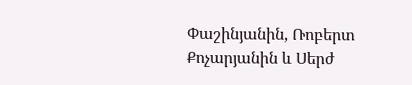Փաշինյանին, Ռոբերտ Քոչարյանին և Սերժ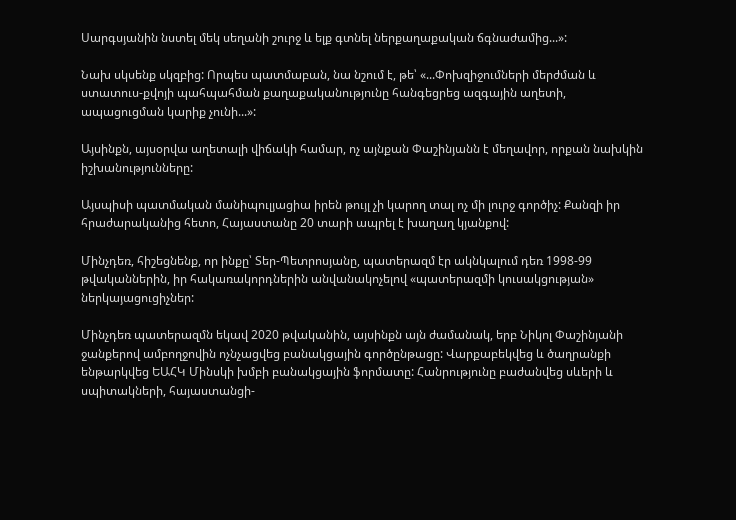Սարգսյանին նստել մեկ սեղանի շուրջ և ելք գտնել ներքաղաքական ճգնաժամից...»:

Նախ սկսենք սկզբից: Որպես պատմաբան, նա նշում է, թե՝ «...Փոխզիջումների մերժման և ստատուս-քվոյի պահպահման քաղաքականությունը հանգեցրեց ազգային աղետի, ապացուցման կարիք չունի...»:

Այսինքն, այսօրվա աղետալի վիճակի համար, ոչ այնքան Փաշինյանն է մեղավոր, որքան նախկին իշխանությունները:

Այսպիսի պատմական մանիպուլյացիա իրեն թույլ չի կարող տալ ոչ մի լուրջ գործիչ: Քանզի իր հրաժարականից հետո, Հայաստանը 20 տարի ապրել է խաղաղ կյանքով:

Մինչդեռ, հիշեցնենք, որ ինքը՝ Տեր-Պետրոսյանը, պատերազմ էր ակնկալում դեռ 1998-99 թվականներին, իր հակառակորդներին անվանակոչելով «պատերազմի կուսակցության» ներկայացուցիչներ:

Մինչդեռ պատերազմն եկավ 2020 թվականին, այսինքն այն ժամանակ, երբ Նիկոլ Փաշինյանի ջանքերով ամբողջովին ոչնչացվեց բանակցային գործընթացը: Վարքաբեկվեց և ծաղրանքի ենթարկվեց ԵԱՀԿ Մինսկի խմբի բանակցային ֆորմատը: Հանրությունը բաժանվեց սևերի և սպիտակների, հայաստանցի-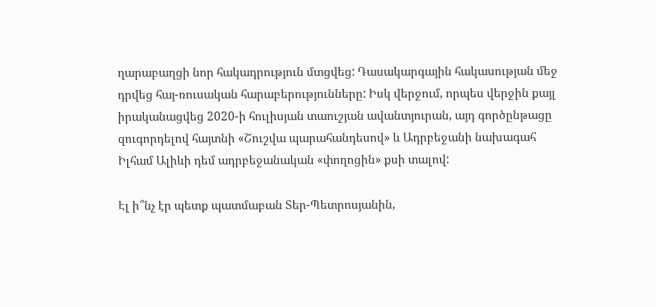ղարաբաղցի նոր հակադրություն մտցվեց: Դասակարգային հակասության մեջ դրվեց հայ-ռուսական հարաբերությունները: Իսկ վերջում, որպես վերջին քայլ իրականացվեց 2020-ի հուլիսյան տաուշյան ավանտյուրան, այդ գործընթացը զուգորդելով հայտնի «Շուշվա պարահանդեսով» և Ադրբեջանի նախագահ Իլհամ Ալիևի դեմ ադրբեջանական «փողոցին» քսի տալով:

Էլ ի՞նչ էր պետք պատմաբան Տեր-Պետրոսյանին,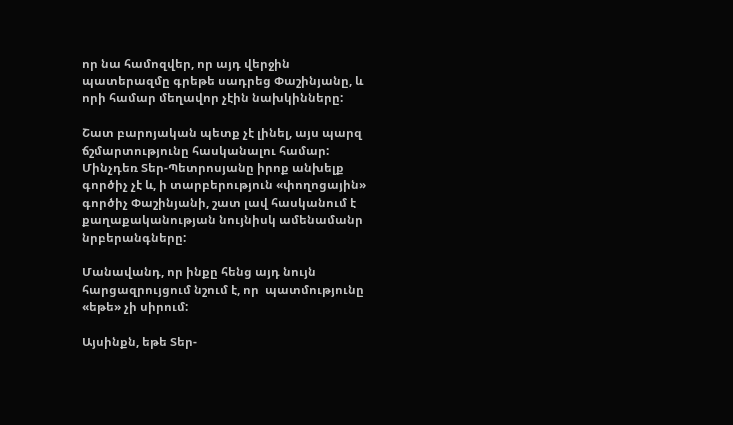որ նա համոզվեր, որ այդ վերջին պատերազմը գրեթե սադրեց Փաշինյանը, և որի համար մեղավոր չէին նախկինները:

Շատ բարոյական պետք չէ լինել, այս պարզ ճշմարտությունը հասկանալու համար: Մինչդեռ Տեր-Պետրոսյանը իրոք անխելք գործիչ չէ և, ի տարբերություն «փողոցային» գործիչ Փաշինյանի, շատ լավ հասկանում է քաղաքականության նույնիսկ ամենամանր նրբերանգները:

Մանավանդ, որ ինքը հենց այդ նույն հարցազրույցում նշում է, որ  պատմությունը «եթե» չի սիրում:

Այսինքն, եթե Տեր-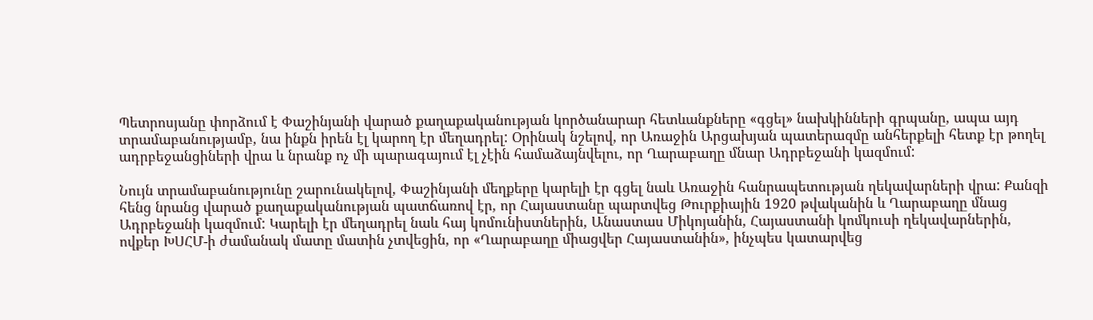Պետրոսյանը փորձում է Փաշինյանի վարած քաղաքականության կործանարար հետևանքները «գցել» նախկինների գրպանը, ապա այդ տրամաբանությամբ, նա ինքն իրեն էլ կարող էր մեղադրել: Օրինակ նշելով, որ Առաջին Արցախյան պատերազմը անհերքելի հետք էր թողել ադրբեջանցիների վրա և նրանք ոչ մի պարագայում էլ չէին համաձայնվելու, որ Ղարաբաղը մնար Ադրբեջանի կազմում:

Նույն տրամաբանությունը շարունակելով, Փաշինյանի մեղքերը կարելի էր գցել նաև Առաջին հանրապետության ղեկավարների վրա: Քանզի հենց նրանց վարած քաղաքականության պատճառով էր, որ Հայաստանը պարտվեց Թուրքիային 1920 թվականին և Ղարաբաղը մնաց Ադրբեջանի կազմում: Կարելի էր մեղադրել նաև հայ կոմունիստներին, Անաստաս Միկոյանին, Հայաստանի կոմկուսի ղեկավարներին, ովքեր ԽՍՀՄ-ի ժամանակ մատը մատին չտվեցին, որ «Ղարաբաղը միացվեր Հայաստանին», ինչպես կատարվեց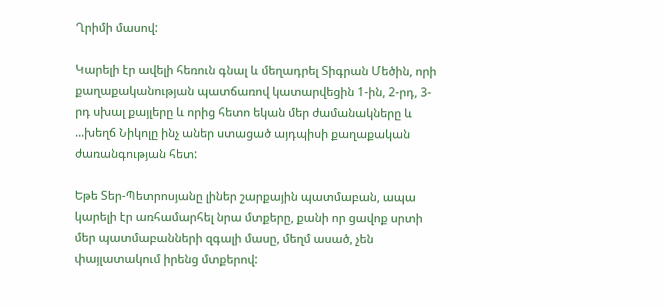Ղրիմի մասով:

Կարելի էր ավելի հեռուն գնալ և մեղադրել Տիգրան Մեծին, որի քաղաքականության պատճառով կատարվեցին 1-ին, 2-րդ, 3-րդ սխալ քայլերը և որից հետո եկան մեր ժամանակները և ...խեղճ Նիկոլը ինչ աներ ստացած այդպիսի քաղաքական ժառանգության հետ:

Եթե Տեր-Պետրոսյանը լիներ շարքային պատմաբան, ապա կարելի էր առհամարհել նրա մտքերը, քանի որ ցավոք սրտի մեր պատմաբանների զգալի մասը, մեղմ ասած, չեն փայլատակում իրենց մտքերով: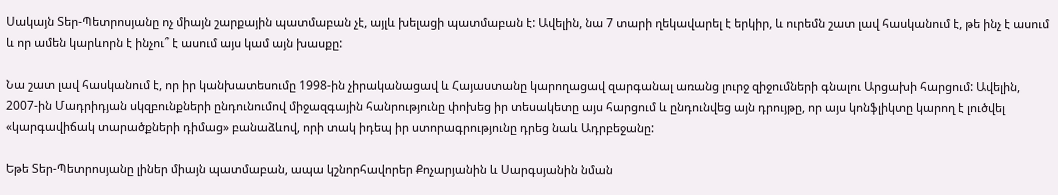Սակայն Տեր-Պետրոսյանը ոչ միայն շարքային պատմաբան չէ, այլև խելացի պատմաբան է: Ավելին, նա 7 տարի ղեկավարել է երկիր, և ուրեմն շատ լավ հասկանում է, թե ինչ է ասում և որ ամեն կարևորն է ինչու՞ է ասում այս կամ այն խասքը:

Նա շատ լավ հասկանում է, որ իր կանխատեսումը 1998-ին չիրականացավ և Հայաստանը կարողացավ զարգանալ առանց լուրջ զիջումների գնալու Արցախի հարցում: Ավելին, 2007-ին Մադրիդյան սկզբունքների ընդունումով միջազգային հանրությունը փոխեց իր տեսակետը այս հարցում և ընդունվեց այն դրույթը, որ այս կոնֆլիկտը կարող է լուծվել «կարգավիճակ տարածքների դիմաց» բանաձևով, որի տակ իդեպ իր ստորագրությունը դրեց նաև Ադրբեջանը:

Եթե Տեր-Պետրոսյանը լիներ միայն պատմաբան, ապա կշնորհավորեր Քոչարյանին և Սարգսյանին նման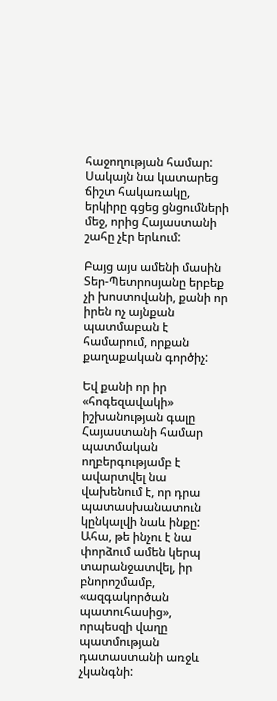հաջողության համար: Սակայն նա կատարեց ճիշտ հակառակը, երկիրը գցեց ցնցումների մեջ, որից Հայաստանի շահը չէր երևում:

Բայց այս ամենի մասին Տեր-Պետրոսյանը երբեք չի խոստովանի, քանի որ իրեն ոչ այնքան պատմաբան է համարում, որքան քաղաքական գործիչ:

Եվ քանի որ իր «հոգեզավակի» իշխանության գալը Հայաստանի համար  պատմական ողբերգությամբ է ավարտվել նա վախենում է, որ դրա պատասխանատուն կընկալվի նաև ինքը: Ահա, թե ինչու է նա փորձում ամեն կերպ տարանջատվել, իր բնորոշմամբ, «ազգակործան պատուհասից», որպեսզի վաղը պատմության դատաստանի առջև չկանգնի: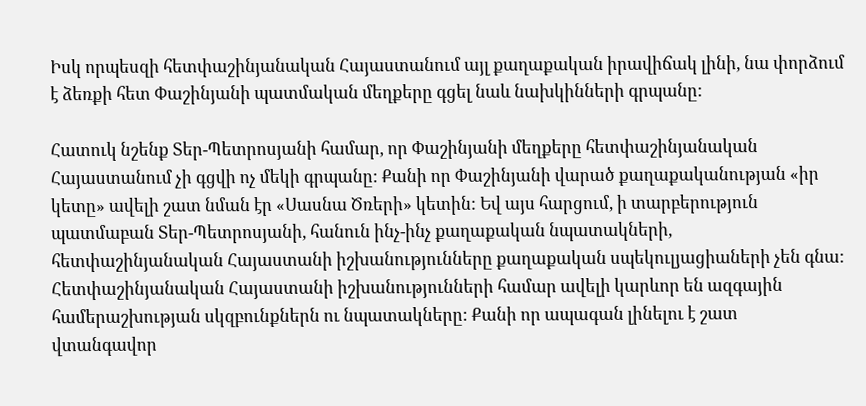Իսկ որպեսզի հետփաշինյանական Հայաստանում այլ քաղաքական իրավիճակ լինի, նա փորձում է ձեռքի հետ Փաշինյանի պատմական մեղքերը գցել նաև նախկինների գրպանը:

Հատուկ նշենք Տեր-Պետրոսյանի համար, որ Փաշինյանի մեղքերը հետփաշինյանական Հայաստանում չի գցվի ոչ մեկի գրպանը: Քանի որ Փաշինյանի վարած քաղաքականության «իր կետը» ավելի շատ նման էր «Սասնա Ծռերի» կետին: Եվ այս հարցում, ի տարբերություն պատմաբան Տեր-Պետրոսյանի, հանուն ինչ-ինչ քաղաքական նպատակների, հետփաշինյանական Հայաստանի իշխանությունները քաղաքական սպեկուլյացիաների չեն գնա: Հետփաշինյանական Հայաստանի իշխանությունների համար ավելի կարևոր են ազգային համերաշխության սկզբունքներն ու նպատակները: Քանի որ ապագան լինելու է շատ վտանգավոր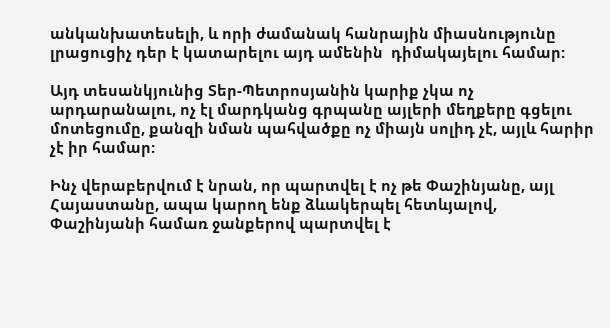անկանխատեսելի, և որի ժամանակ հանրային միասնությունը լրացուցիչ դեր է կատարելու այդ ամենին  դիմակայելու համար:

Այդ տեսանկյունից Տեր-Պետրոսյանին կարիք չկա ոչ արդարանալու, ոչ էլ մարդկանց գրպանը այլերի մեղքերը գցելու մոտեցումը, քանզի նման պահվածքը ոչ միայն սոլիդ չէ, այլև հարիր չէ իր համար:

Ինչ վերաբերվում է նրան, որ պարտվել է ոչ թե Փաշինյանը, այլ Հայաստանը, ապա կարող ենք ձևակերպել հետևյալով,  Փաշինյանի համառ ջանքերով պարտվել է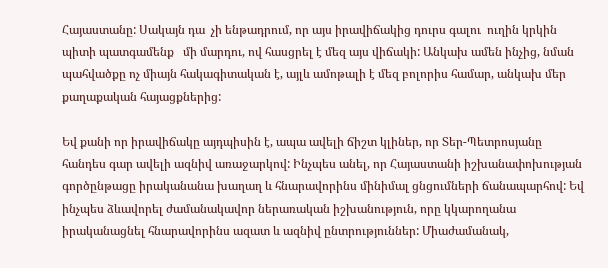Հայաստանը: Սակայն դա  չի ենթադրում, որ այս իրավիճակից դուրս գալու  ուղին կրկին պիտի պատգամենք   մի մարդու, ով հասցրել է մեզ այս վիճակի: Անկախ ամեն ինչից, նման պահվածքը ոչ միայն հակագիտական է, այլև ամոթալի է մեզ բոլորիս համար, անկախ մեր քաղաքական հայացքներից:

Եվ քանի որ իրավիճակը այդպիսին է, ապա ավելի ճիշտ կլիներ, որ Տեր-Պետրոսյանը հանդես գար ավելի ազնիվ առաջարկով: Ինչպես անել, որ Հայաստանի իշխանափոխության գործընթացը իրականանա խաղաղ և հնարավորինս մինիմալ ցնցումների ճանապարհով: Եվ ինչպես ձևավորել ժամանակավոր ներառական իշխանություն, որը կկարողանա իրականացնել հնարավորինս ազատ և ազնիվ ընտրություններ: Միաժամանակ,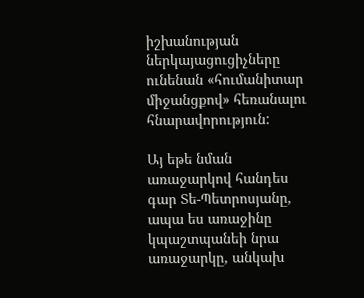իշխանության ներկայացուցիչները ունենան «հումանիտար միջանցքով» հեռանալու հնարավորություն:

Այ եթե նման առաջարկով հանդես գար Տե-Պետրոսյանը, ապա ես առաջինը կպաշտպանեի նրա առաջարկը, անկախ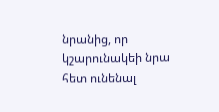նրանից, որ կշարունակեի նրա հետ ունենալ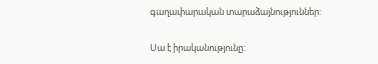գաղափարական տարաձայնություններ:

Սա է իրականությունը: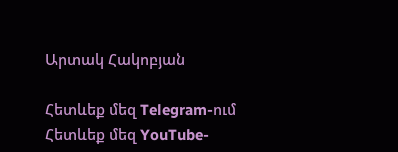Արտակ Հակոբյան

Հետևեք մեզ Telegram-ում
Հետևեք մեզ YouTube-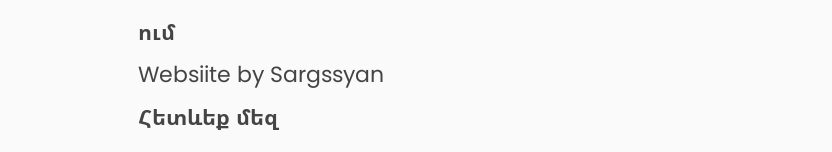ում
Websiite by Sargssyan
Հետևեք մեզ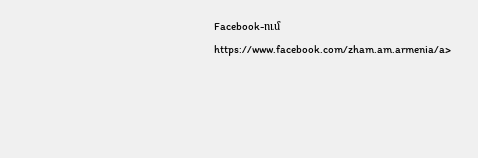Facebook-ում https://www.facebook.com/zham.am.armenia/a>